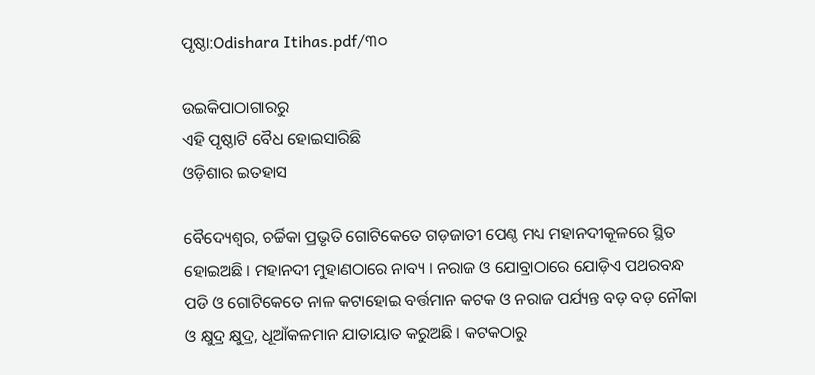ପୃଷ୍ଠା:Odishara Itihas.pdf/୩୦

ଉଇକିପାଠାଗାର‌ରୁ
ଏହି ପୃଷ୍ଠାଟି ବୈଧ ହୋଇସାରିଛି
ଓଡ଼ିଶାର ଇତହାସ

ବୈଦ୍ୟେଶ୍ୱର, ଚର୍ଚ୍ଚିକା ପ୍ରଭୃତି ଗୋଟିକେତେ ଗଡ଼ଜାତୀ ପେଣ୍ଠ ମଧ୍ୟ ମହାନଦୀକୂଳରେ ସ୍ଥିତ ହୋଇଅଛି । ମହାନଦୀ ମୁହାଣଠାରେ ନାବ୍ୟ । ନରାଜ ଓ ଯୋବ୍ରାଠାରେ ଯୋଡ଼ିଏ ପଥରବନ୍ଧ ପଡି ଓ ଗୋଟିକେତେ ନାଳ କଟାହୋଇ ବର୍ତ୍ତମାନ କଟକ ଓ ନରାଜ ପର୍ଯ୍ୟନ୍ତ ବଡ଼ ବଡ଼ ନୌକା ଓ କ୍ଷୁଦ୍ର କ୍ଷୁଦ୍ର, ଧୂଆଁକଳମାନ ଯାତାୟାତ କରୁଅଛି । କଟକଠାରୁ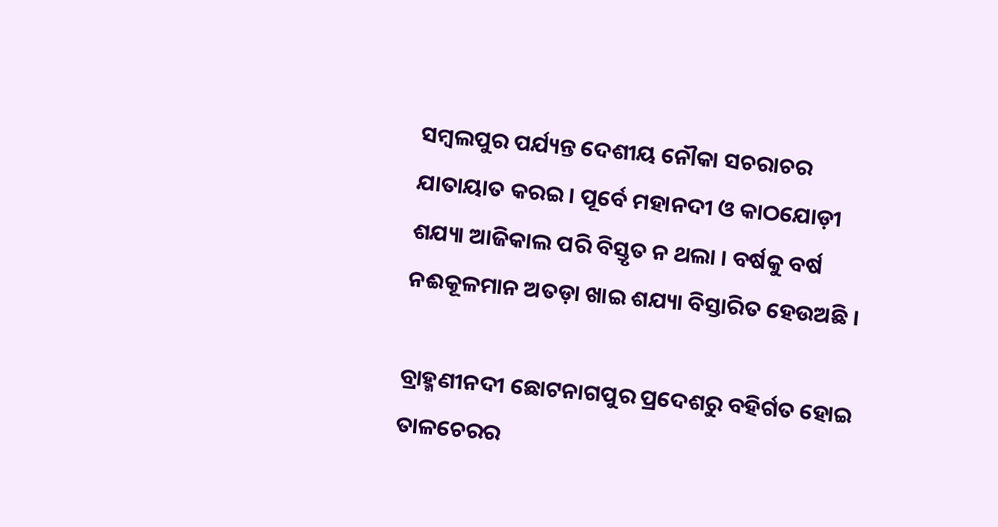ସମ୍ବଲପୁର ପର୍ଯ୍ୟନ୍ତ ଦେଶୀୟ ନୌକା ସଚରାଚର ଯାତାୟାତ କରଇ । ପୂର୍ବେ ମହାନଦୀ ଓ କାଠଯୋଡ଼ୀ ଶଯ୍ୟା ଆଜିକାଲ ପରି ବିସ୍ତୃତ ନ ଥଲା । ବର୍ଷକୁ ବର୍ଷ ନଈକୂଳମାନ ଅତଡ଼ା ଖାଇ ଶଯ୍ୟା ବିସ୍ତାରିତ ହେଉଅଛି ।

ବ୍ରାହ୍ମଣୀନଦୀ ଛୋଟନାଗପୁର ପ୍ରଦେଶରୁ ବହିର୍ଗତ ହୋଇ ତାଳଚେରର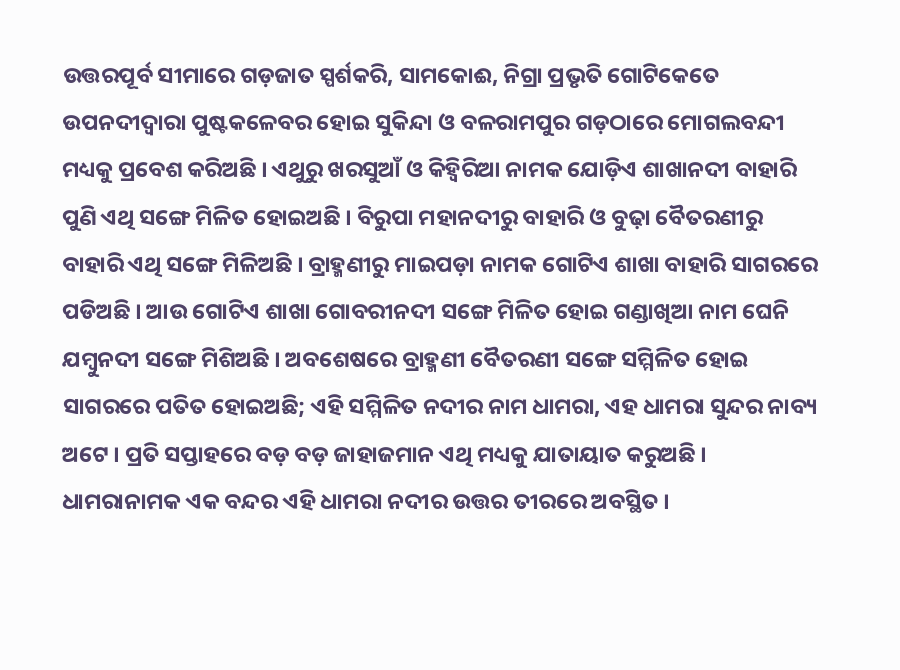ଉତ୍ତରପୂର୍ବ ସୀମାରେ ଗଡ଼ଜାତ ସ୍ପର୍ଶକରି, ସାମକୋଈ, ନିଗ୍ରା ପ୍ରଭୃତି ଗୋଟିକେତେ ଉପନଦୀଦ୍ୱାରା ପୁଷ୍ଟକଳେବର ହୋଇ ସୁକିନ୍ଦା ଓ ବଳରାମପୁର ଗଡ଼ଠାରେ ମୋଗଲବନ୍ଦୀ ମଧ୍ୟକୁ ପ୍ରବେଶ କରିଅଛି । ଏଥୁରୁ ଖରସୁଆଁ ଓ କିହ୍ୱିରିଆ ନାମକ ଯୋଡ଼ିଏ ଶାଖାନଦୀ ବାହାରି ପୁଣି ଏଥି ସଙ୍ଗେ ମିଳିତ ହୋଇଅଛି । ବିରୁପା ମହାନଦୀରୁ ବାହାରି ଓ ବୁଢ଼ା ବୈତରଣୀରୁ ବାହାରି ଏଥି ସଙ୍ଗେ ମିଳିଅଛି । ବ୍ରାହ୍ମଣୀରୁ ମାଇପଡ଼ା ନାମକ ଗୋଟିଏ ଶାଖା ବାହାରି ସାଗରରେ ପଡିଅଛି । ଆଉ ଗୋଟିଏ ଶାଖା ଗୋବରୀନଦୀ ସଙ୍ଗେ ମିଳିତ ହୋଇ ଗଣ୍ଡାଖିଆ ନାମ ଘେନି ଯମ୍ବୁନ‌ଦୀ ସଙ୍ଗେ ମିଶିଅଛି । ଅବଶେଷରେ ବ୍ରାହ୍ମଣୀ ବୈତରଣୀ ସଙ୍ଗେ ସମ୍ମିଳିତ ହୋଇ ସାଗରରେ ପତିତ ହୋଇଅଛି; ଏହି ସମ୍ମିଳିତ ନଦୀର ନାମ ଧାମରା, ଏହ ଧାମରା ସୁନ୍ଦର ନାବ୍ୟ ଅଟେ । ପ୍ରତି ସପ୍ତାହରେ ବଡ଼ ବଡ଼ ଜାହାଜମାନ ଏଥି ମଧ୍ୟକୁ ଯାତାୟାତ କରୁଅଛି । ଧାମରାନାମକ ଏକ ବନ୍ଦର ଏହି ଧାମରା ନଦୀର ଉତ୍ତର ତୀରରେ ଅବସ୍ଥିତ ।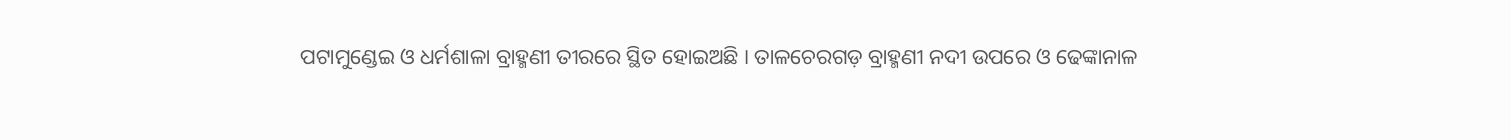ପଟାମୁଣ୍ଡେଇ ଓ ଧର୍ମଶାଳା ବ୍ରାହ୍ମଣୀ ତୀରରେ ସ୍ଥିତ ହୋଇଅଛି । ତାଳଚେରଗଡ଼ ବ୍ରାହ୍ମଣୀ ନଦୀ ଉପରେ ଓ ଢେଙ୍କାନାଳ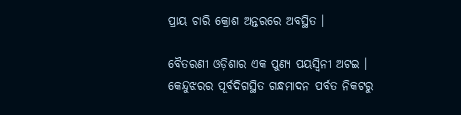ପ୍ରାୟ ଚାରି କ୍ରୋଶ ଅନ୍ତରରେ ଅବସ୍ଥିତ ।

ବୈତରଣୀ ଓଡ଼ିଶାର ଏକ ପୁଣ୍ୟ ପୟସ୍ୱିନୀ ଅଟଇ । କେନ୍ଦୁଝରର ପୂର୍ବଦିଗସ୍ଥିତ ଗନ୍ଧମାଦନ ପର୍ବତ ନିକଟରୁ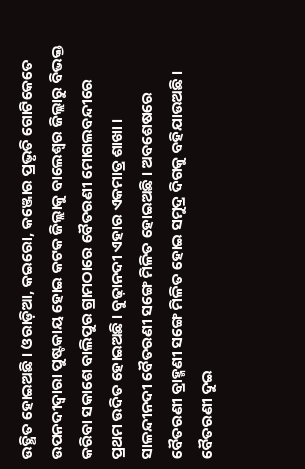ଉତ୍ଥିତ ହୋଇଅଛି । ଓରାଡ଼ିଆ, କଇରୋ, କଞ୍ଜୋର ପ୍ରଭୃତି ଗୋଟିକେତେ ଉପନଦୀଦ୍ୱାରା ପୁଷ୍ଟକାୟ ହୋଇ କଟକ ଜିଲ୍ଲାକୁ ବାଲେଶ୍ୱର ଜିଲ୍ଲାରୁ ବିଭକ୍ତ କରିବା ସକାଶେ ବାଲିପୁର ଗ୍ରାମଠାରେ ବୈତରଣୀ ମୋଗଲବନ୍ଦୀରେ ପ୍ରଥମ ଉଦିତ ହୋଇଅଛି । ବୁଢ଼ାନଦୀ ଏହାର ଏକମାତ୍ର ଶାଖା । ସାଳନ୍ଦୀନଦୀ ବୈତରଣୀ ସଙ୍ଗେ ମିଳିତ ହୋଇଅଛି । ଅବଶେଷରେ ବୈତରଣୀ ବ୍ରାହ୍ମଣୀ ସଙ୍ଗେ ମିଳିତ ହୋଇ ସମୁଦ୍ର ଦିଗକୁ ବହିଯାଉଅଛି । ବୈତରଣୀ ଦୁଇ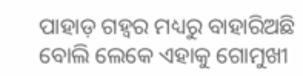ପାହାଡ଼ ଗହ୍ୱର ମଧ୍ୟରୁ ବାହାରିଅଛି ବୋଲି ଲେକେ ଏହାକୁ ଗୋମୁଖୀ